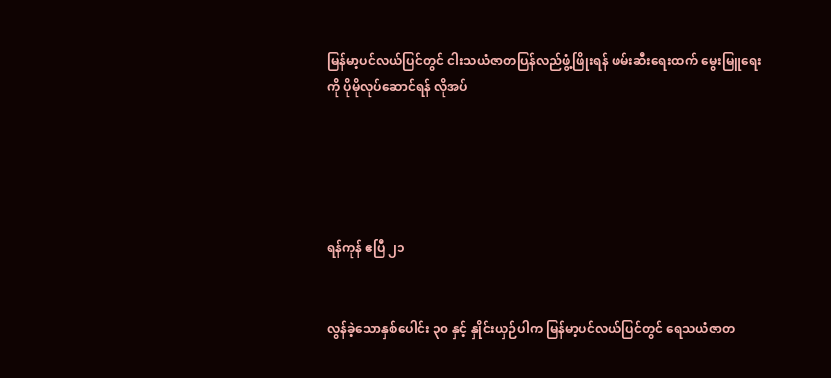မြန်မာ့ပင်လယ်ပြင်တွင် ငါးသယံဇာတပြန်လည်ဖွံ့ဖြိုးရန် ဖမ်းဆီးရေးထက် မွေးမြူရေးကို ပိုမိုလုပ်ဆောင်ရန် လိုအပ်





ရန်ကုန် ဧပြီ ၂၁


လွန်ခဲ့သောနှစ်ပေါင်း ၃၀ နှင့် နှိုင်းယှဉ်ပါက မြန်မာ့ပင်လယ်ပြင်တွင် ရေသယံဇာတ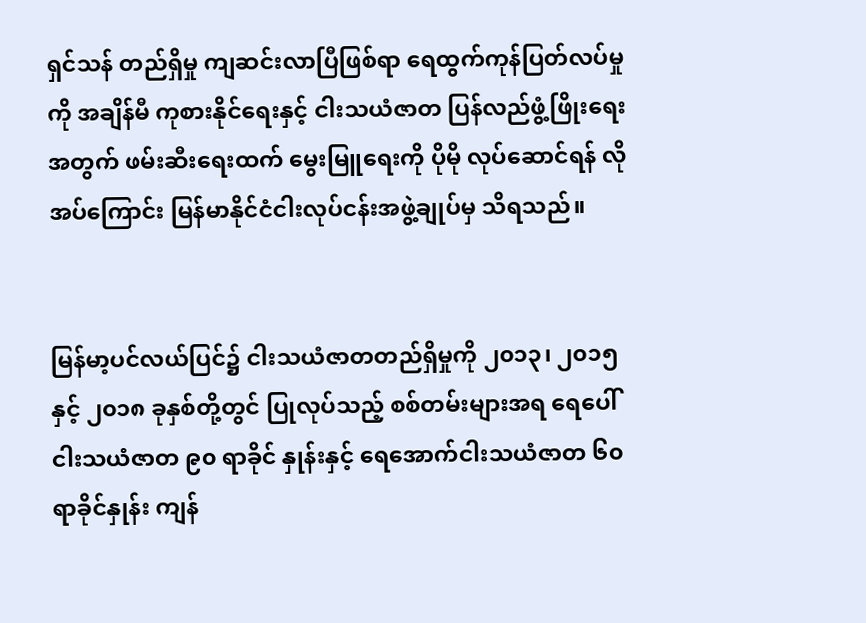ရှင်သန် တည်ရှိမှု ကျဆင်းလာပြီဖြစ်ရာ ရေထွက်ကုန်ပြတ်လပ်မှုကို အချိန်မီ ကုစားနိုင်ရေးနှင့် ငါးသယံဇာတ ပြန်လည်ဖွံ့ဖြိုးရေးအတွက် ဖမ်းဆီးရေးထက် မွေးမြူရေးကို ပိုမို လုပ်ဆောင်ရန် လိုအပ်ကြောင်း မြန်မာနိုင်ငံငါးလုပ်ငန်းအဖွဲ့ချုပ်မှ သိရသည်။


မြန်မာ့ပင်လယ်ပြင်၌ ငါးသယံဇာတတည်ရှိမှုကို ၂၀၁၃၊ ၂၀၁၅ နှင့် ၂၀၁၈ ခုနှစ်တို့တွင် ပြုလုပ်သည့် စစ်တမ်းများအရ ရေပေါ်ငါးသယံဇာတ ၉၀ ရာခိုင် နှုန်းနှင့် ရေအောက်ငါးသယံဇာတ ၆၀ ရာခိုင်နှုန်း ကျန်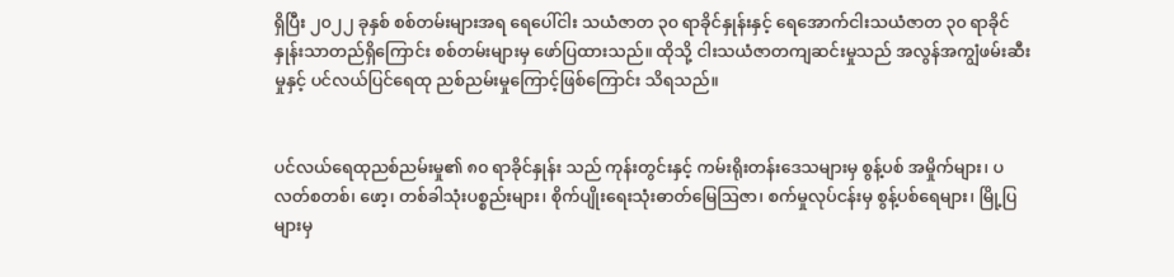ရှိပြီး ၂၀၂၂ ခုနှစ် စစ်တမ်းများအရ ရေပေါ်ငါး သယံဇာတ ၃၀ ရာခိုင်နှုန်းနှင့် ရေအောက်ငါးသယံဇာတ ၃၀ ရာခိုင်နှုန်းသာတည်ရှိကြောင်း စစ်တမ်းများမှ ဖော်ပြထားသည်။ ထိုသို့ ငါးသယံဇာတကျဆင်းမှုသည် အလွန်အကျွံဖမ်းဆီးမှုနှင့် ပင်လယ်ပြင်ရေထု ညစ်ညမ်းမှုကြောင့်ဖြစ်ကြောင်း သိရသည်။


ပင်လယ်ရေထုညစ်ညမ်းမှု၏ ၈၀ ရာခိုင်နှုန်း သည် ကုန်းတွင်းနှင့် ကမ်းရိုးတန်းဒေသများမှ စွန့်ပစ် အမှိုက်များ၊ ပလတ်စတစ်၊ ဖော့၊ တစ်ခါသုံးပစ္စည်းများ၊ စိုက်ပျိုးရေးသုံးဓာတ်မြေဩဇာ၊ စက်မှုလုပ်ငန်းမှ စွန့်ပစ်ရေများ၊ မြို့ပြများမှ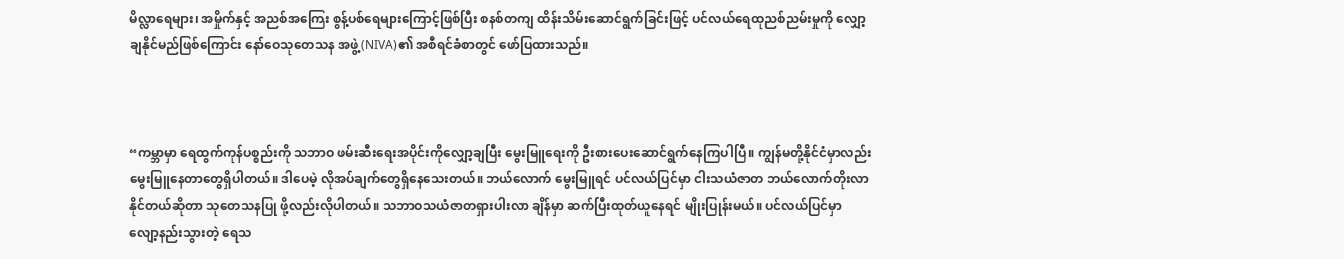မိလ္လာရေများ၊ အမှိုက်နှင့် အညစ်အကြေး စွန့်ပစ်ရေများကြောင့်ဖြစ်ပြီး စနစ်တကျ ထိန်းသိမ်းဆောင်ရွက်ခြင်းဖြင့် ပင်လယ်ရေထုညစ်ညမ်းမှုကို လျှော့ချနိုင်မည်ဖြစ်ကြောင်း နော်ဝေသုတေသန အဖွဲ့(NIVA)၏ အစီရင်ခံစာတွင် ဖော်ပြထားသည်။



“ကမ္ဘာမှာ ရေထွက်ကုန်ပစ္စည်းကို သဘာဝ ဖမ်းဆီးရေးအပိုင်းကိုလျှော့ချပြီး မွေးမြူရေးကို ဦးစားပေးဆောင်ရွက်နေကြပါပြီ။ ကျွန်မတို့နိုင်ငံမှာလည်း မွေးမြူနေတာတွေရှိပါတယ်။ ဒါပေမဲ့ လိုအပ်ချက်တွေရှိနေသေးတယ်။ ဘယ်လောက် မွေးမြူရင် ပင်လယ်ပြင်မှာ ငါးသယံဇာတ ဘယ်လောက်တိုးလာနိုင်တယ်ဆိုတာ သုတေသနပြု ဖို့လည်းလိုပါတယ်။ သဘာဝသယံဇာတရှားပါးလာ ချိန်မှာ ဆက်ပြီးထုတ်ယူနေရင် မျိုးပြုန်းမယ်။ ‌ပင်လယ်ပြင်မှာ လျော့နည်းသွားတဲ့ ရေသ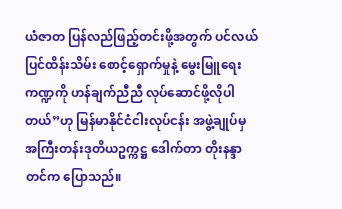ယံဇာတ ပြန်လည်ဖြည့်တင်းဖို့အတွက် ပင်လယ်ပြင်ထိန်းသိမ်း စောင့်ရှောက်မှုနဲ့ မွေးမြူရေးကဏ္ဍကို ဟန်ချက်ညီညီ လုပ်ဆောင်ဖို့လိုပါတယ်”ဟု မြန်မာနိုင်ငံငါးလုပ်ငန်း အဖွဲ့ချုပ်မှ အကြီးတန်းဒုတိယဥက္ကဋ္ဌ ဒေါက်တာ တိုးနန္ဒာတင်က ပြောသည်။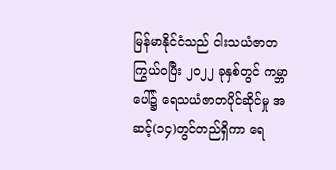မြန်မာနိုင်ငံသည် ငါးသယံဇာတကြွယ်ဝပြီး ၂၀၂၂ ခုနှစ်တွင် ကမ္ဘာပေါ်၌ ရေသယံဇာတပိုင်ဆိုင်မှု အဆင့်(၁၄)တွင်တည်ရှိကာ ရေ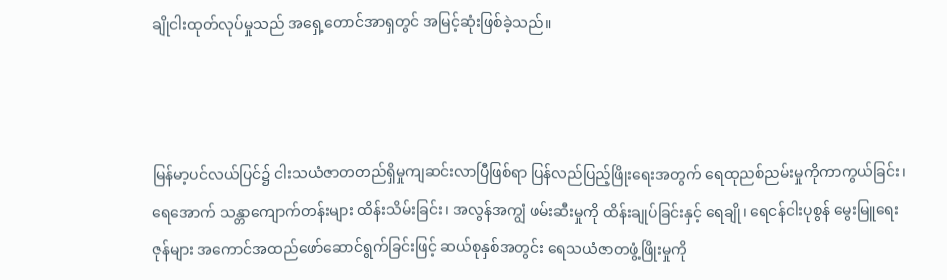ချိုငါးထုတ်လုပ်မှုသည် အရှေ့တောင်အာရှတွင် အမြင့်ဆုံးဖြစ်ခဲ့သည်။



မြန်မာ့ပင်လယ်ပြင်၌ ငါးသယံဇာတတည်ရှိမှုကျဆင်းလာပြီဖြစ်ရာ ပြန်လည်ပြည့်ဖြိုးရေးအတွက် ရေထုညစ်ညမ်းမှုကိုကာကွယ်ခြင်း၊ ရေအောက် သန္တာကျောက်တန်းများ ထိန်းသိမ်းခြင်း၊ အလွန်အကျွံ ဖမ်းဆီးမှုကို ထိန်းချုပ်ခြင်းနှင့် ရေချို၊ ရေငန်ငါးပုစွန် မွေးမြူရေးဇုန်များ အကောင်အထည်ဖော်ဆောင်ရွက်ခြင်းဖြင့် ဆယ်စုနှစ်အတွင်း ရေသယံဇာတဖွံ့ဖြိုးမှုကို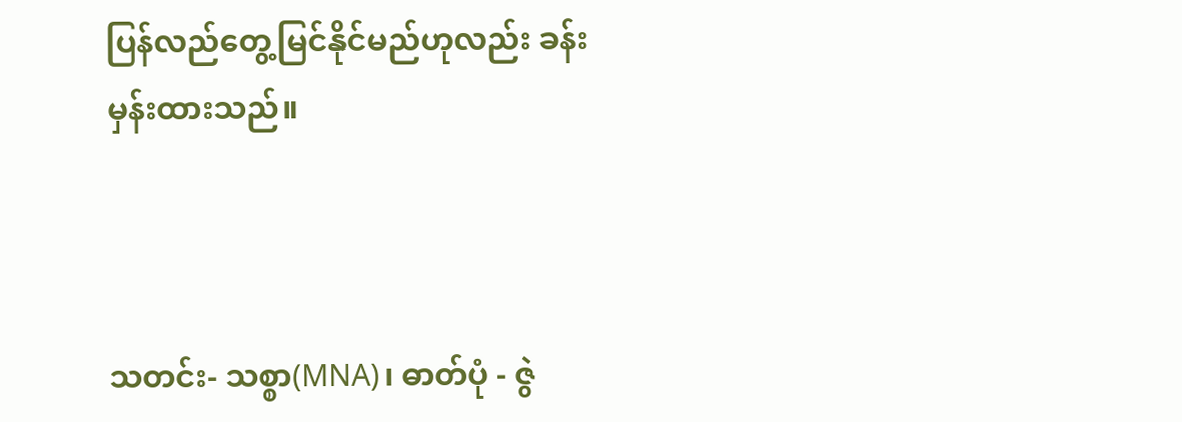ပြန်လည်တွေ့မြင်နိုင်မည်ဟုလည်း ခန်းမှန်းထားသည်။



သတင်း- သစ္စာ(MNA)၊ ဓာတ်ပုံ - ဇွဲ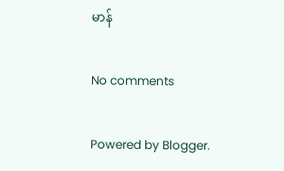မာန်

No comments

Powered by Blogger.